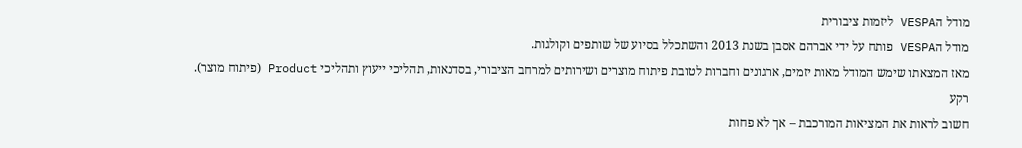מודל הVESPA ליזמות ציבורית
מודל הVESPA פותח על ידי אברהם אסבן בשנת 2013 והשתכלל בסיוע של שותפים וקולגות.
מאז המצאתו שימש המודל מאות יזמים, ארגונים וחברות לטובת פיתוח מוצרים ושירותים למרחב הציבורי, בסדנאות, תהליכי ייעוץ ותהליכי Product (פיתוח מוצר).
רקע
חשוב לראות את המציאות המורכבת – אך לא פחות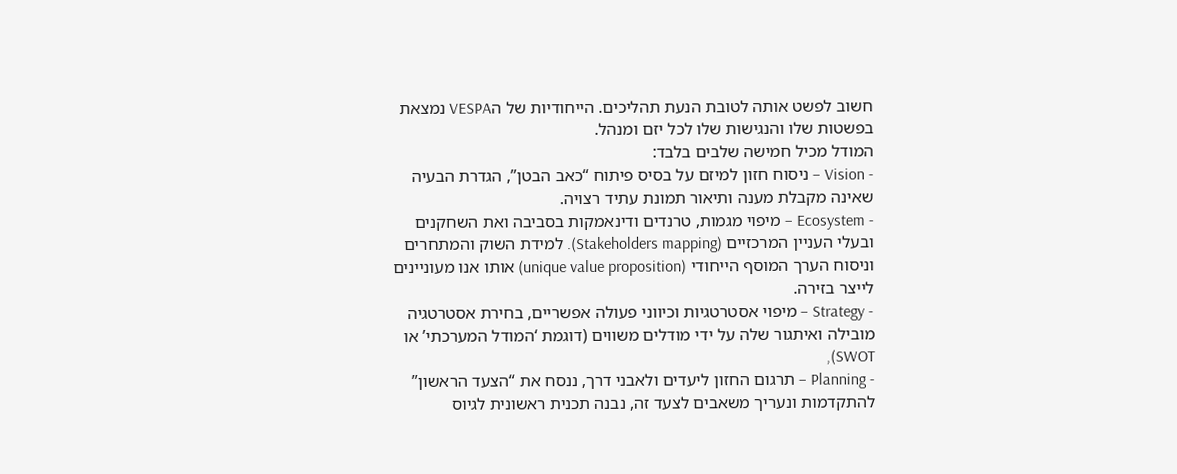חשוב לפשט אותה לטובת הנעת תהליכים. הייחודיות של הVESPA נמצאת בפשטות שלו והנגישות שלו לכל יזם ומנהל.
המודל מכיל חמישה שלבים בלבד:
- Vision – ניסוח חזון למיזם על בסיס פיתוח “כאב הבטן”, הגדרת הבעיה שאינה מקבלת מענה ותיאור תמונת עתיד רצויה.
- Ecosystem – מיפוי מגמות, טרנדים ודינאמקות בסביבה ואת השחקנים ובעלי העניין המרכזיים (Stakeholders mapping). למידת השוק והמתחרים וניסוח הערך המוסף הייחודי (unique value proposition) אותו אנו מעוניינים לייצר בזירה.
- Strategy – מיפוי אסטרטגיות וכיווני פעולה אפשריים, בחירת אסטרטגיה מובילה ואיתגור שלה על ידי מודלים משווים (דוגמת ‘המודל המערכתי’ או SWOT),
- Planning – תרגום החזון ליעדים ולאבני דרך, ננסח את “הצעד הראשון” להתקדמות ונעריך משאבים לצעד זה, נבנה תכנית ראשונית לגיוס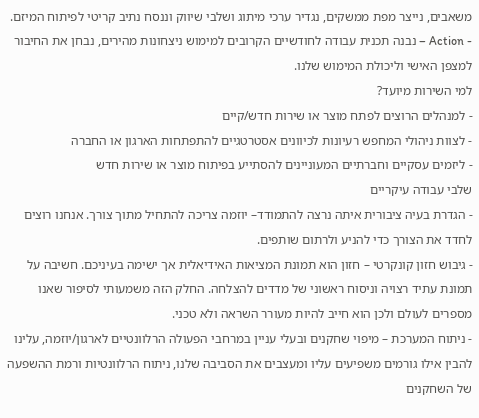משאבים, נייצר מפת ממשקים, נגדיר ערכי מיתוג ושלבי שיווק וננסח נתיב קריטי לפיתוח המיזם.
- Action – נבנה תכנית עבודה לחודשיים הקרובים למימוש ניצחונות מהירים, נבחן את החיבור למצפן האישי וליכולת המימוש שלנו.
למי השירות מיועד?
- למנהלים הרוצים לפתח מוצר או שירות חדש/קיים
- לצוות ניהולי המחפש רעיונות לכיוונים אסטרטגיים להתפתחות הארגון או החברה
- ליזמים עסקיים וחברתיים המעוניינים להסתייע בפיתוח מוצר או שירות חדש
שלבי עבודה עיקריים
- הגדרת בעיה ציבורית איתה נרצה להתמודד– יוזמה צריכה להתחיל מתוך צורך. אנחנו רוצים לחדד את הצורך כדי להניע ולרתום שותפים.
- גיבוש חזון קונקרטי – חזון הוא תמונת המציאות האידיאלית אך ישימה בעיניכם. חשיבה על תמונת עתיד רצויה וניסוח ראשוני של מדדים להצלחה. החלק הזה משמעותי לסיפור שאנו מספרים לעולם ולכן הוא חייב להיות מעורר השראה ולא טכני.
- ניתוח המערכת – מיפוי שחקנים ובעלי עניין במרחבי הפעולה הרלוונטיים לארגון/יוזמה, עלינו להבין אילו גורמים משפיעים עליו ומעצבים את הסביבה שלנו, ניתוח הרלוונטיות ורמת ההשפעה של השחקנים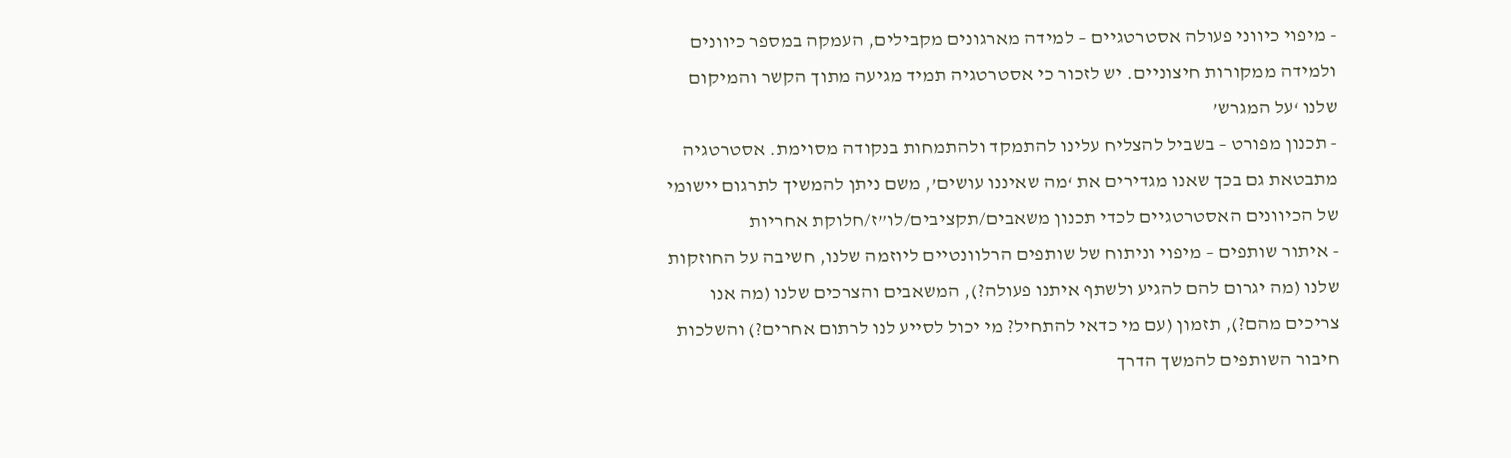- מיפוי כיווני פעולה אסטרטגיים – למידה מארגונים מקבילים, העמקה במספר כיוונים ולמידה ממקורות חיצוניים. יש לזכור כי אסטרטגיה תמיד מגיעה מתוך הקשר והמיקום שלנו ‘על המגרש’
- תכנון מפורט – בשביל להצליח עלינו להתמקד ולהתמחות בנקודה מסוימת. אסטרטגיה מתבטאת גם בכך שאנו מגדירים את ‘מה שאיננו עושים’, משם ניתן להמשיך לתרגום יישומי של הכיוונים האסטרטגיים לכדי תכנון משאבים/תקציבים/לו”ז/חלוקת אחריות
- איתור שותפים – מיפוי וניתוח של שותפים הרלוונטיים ליוזמה שלנו, חשיבה על החוזקות שלנו (מה יגרום להם להגיע ולשתף איתנו פעולה?), המשאבים והצרכים שלנו (מה אנו צריכים מהם?), תזמון (עם מי כדאי להתחיל? מי יכול לסייע לנו לרתום אחרים?) והשלכות חיבור השותפים להמשך הדרך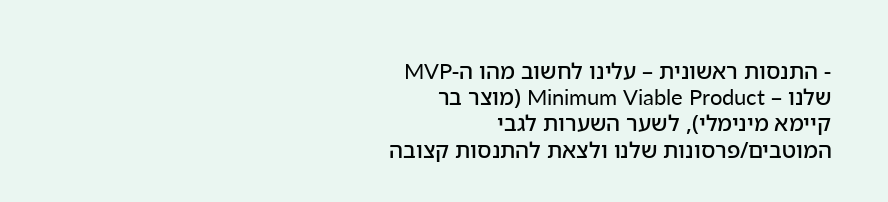- התנסות ראשונית – עלינו לחשוב מהו ה-MVP שלנו – Minimum Viable Product (מוצר בר קיימא מינימלי), לשער השערות לגבי המוטבים/פרסונות שלנו ולצאת להתנסות קצובה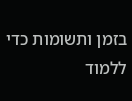בזמן ותשומות כדי ללמוד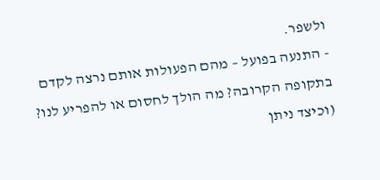ולשפר.
- התנעה בפועל – מהם הפעולות אותם נרצה לקדם בתקופה הקרובה? מה הולך לחסום או להפריע לנו? (וכיצד ניתן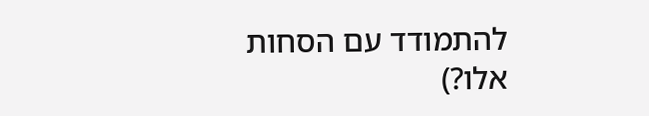להתמודד עם הסחות אלו?)